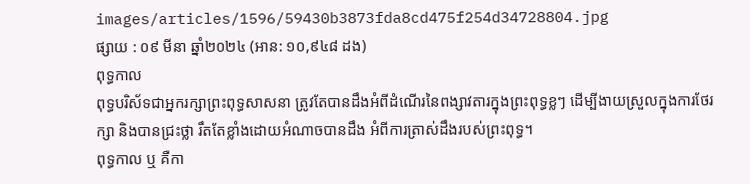images/articles/1596/59430b3873fda8cd475f254d34728804.jpg
ផ្សាយ : ០៩ មីនា ឆ្នាំ២០២៤ (អាន: ១០,៩៤៨ ដង)
ពុទ្ធកាល
ពុទ្ធបរិស័ទជាអ្នករក្សាព្រះពុទ្ធសាសនា ត្រូវតែបានដឹងអំពីដំណើរនៃពង្សាវតារក្នុងព្រះពុទ្ធខ្លៗ ដើម្បីងាយស្រួលក្នុងការថែរក្សា និងបានជ្រះថ្លា រឹតតែខ្លាំងដោយអំណាចបានដឹង អំពីការត្រាស់ដឹងរបស់ព្រះពុទ្ធ។
ពុទ្ធកាល ឬ គឺកា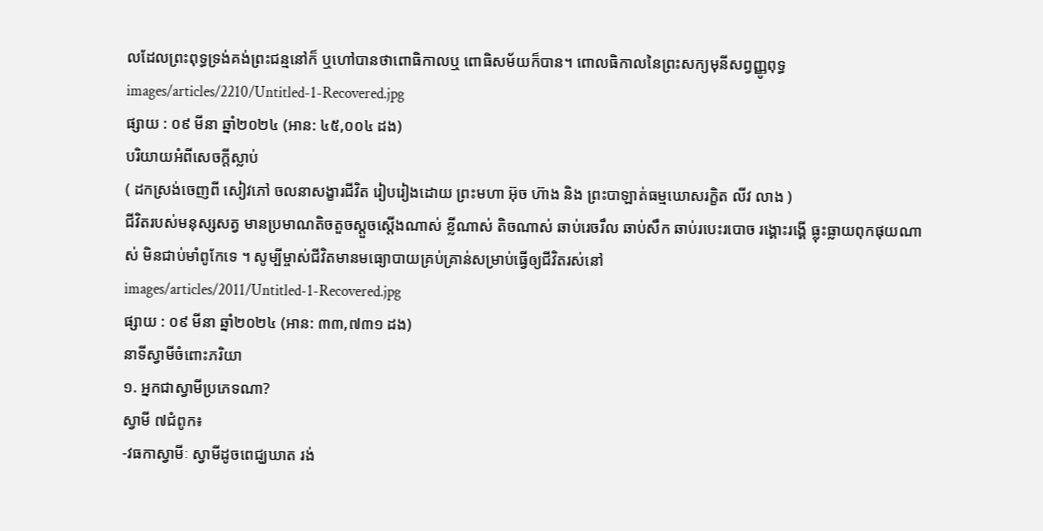លដែលព្រះពុទ្ធទ្រង់គង់ព្រះជន្មនៅក៏ ឬហៅបានថាពោធិកាលឬ ពោធិសម័យក៏បាន។ ពោលធិកាលនៃព្រះសក្យមុនីសព្វញ្ញូពុទ្ធ
images/articles/2210/Untitled-1-Recovered.jpg
ផ្សាយ : ០៩ មីនា ឆ្នាំ២០២៤ (អាន: ៤៥,០០៤ ដង)
បរិយាយអំពីសេចក្តីស្លាប់
( ដកស្រង់ចេញពី សៀវភៅ ចលនាសង្ខារជីវិត រៀបរៀងដោយ ព្រះមហា អ៊ុច ហ៊ាង និង ព្រះបាឡាត់ធម្មឃោសរក្ខិត លីវ លាង )
ជីវិតរបស់មនុស្សសត្វ មានប្រមាណតិចតួចស្តួចស្តើងណាស់ ខ្លីណាស់ តិចណាស់ ឆាប់រេចរឹល ឆាប់សឹក ឆាប់របេះរបោច រង្គោះរង្គើ ធ្លុះធ្លាយពុកផុយណាស់ មិនជាប់មាំពូកែទេ ។ សូម្បីម្ចាស់ជីវិតមានមធ្យោបាយគ្រប់គ្រាន់សម្រាប់ធ្វើឲ្យជីវិតរស់នៅ
images/articles/2011/Untitled-1-Recovered.jpg
ផ្សាយ : ០៩ មីនា ឆ្នាំ២០២៤ (អាន: ៣៣,៧៣១ ដង)
នាទីស្វាមីចំពោះភរិយា
១. អ្នកជាស្វាមីប្រភេទណា?
ស្វាមី ៧ជំពូក៖
-វធកាស្វាមីៈ ស្វាមីដូចពេជ្ឃឃាត រង់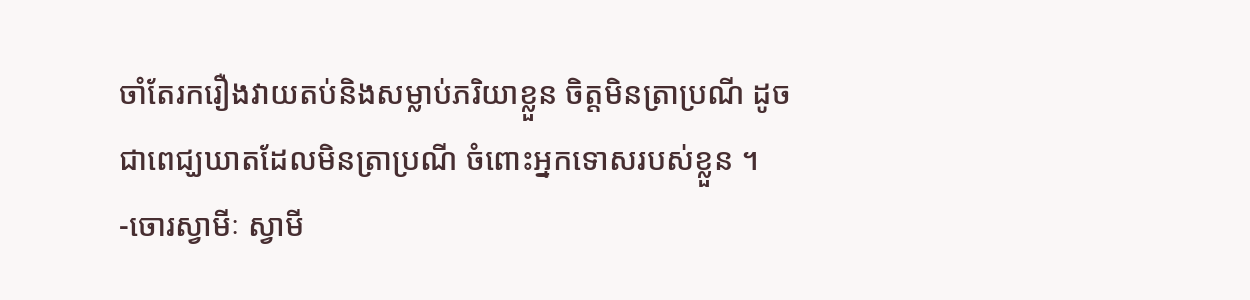ចាំតែរករឿងវាយតប់និងសម្លាប់ភរិយាខ្លួន ចិត្តមិនត្រាប្រណី ដូចជាពេជ្ឃឃាតដែលមិនត្រាប្រណី ចំពោះអ្នកទោសរបស់ខ្លួន ។
-ចោរស្វាមីៈ ស្វាមី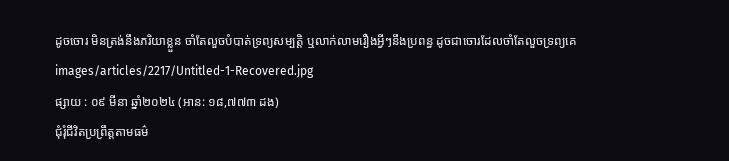ដូចចោរ មិនត្រង់នឹងភរិយាខ្លួន ចាំតែលួចបំបាត់ទ្រព្យសម្បត្តិ ឬលាក់លាមរឿងអ្វីៗនឹងប្រពន្ធ ដូចជាចោរដែលចាំតែលួចទ្រព្យគេ
images/articles/2217/Untitled-1-Recovered.jpg
ផ្សាយ : ០៩ មីនា ឆ្នាំ២០២៤ (អាន: ១៨,៧៧៣ ដង)
ជុំរុំជីវិតប្រព្រឹត្តតាមធម៌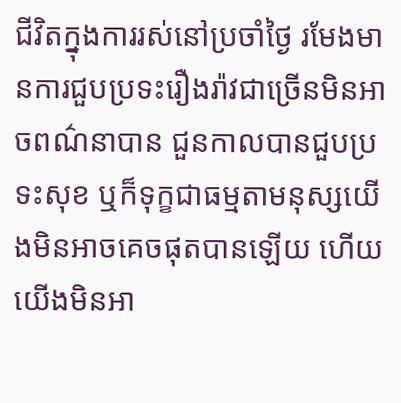ជីវិតក្នុងការរស់នៅប្រចាំថ្ងៃ រមែងមានការជួបប្រទះរឿងរ៉ាវជាច្រើនមិនអាចពណ៌នាបាន ជួនកាលបានជួបប្រទះសុខ ឬក៏ទុក្ខជាធម្មតាមនុស្សយើងមិនអាចគេចផុតបានឡើយ ហើយយើងមិនអា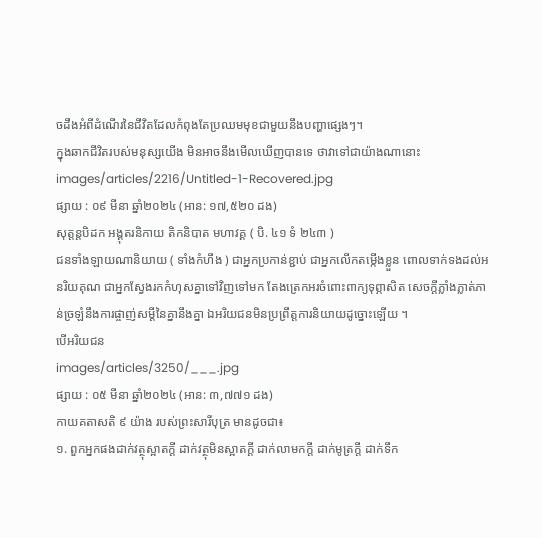ចដឹងអំពីដំណើរនៃជីវិតដែលកំពុងតែប្រឈមមុខជាមួយនឹងបញ្ហាផ្សេងៗ។
ក្នុងឆាកជីវិតរបស់មនុស្សយើង មិនអាចនឹងមើលឃើញបានទេ ថាវាទៅជាយ៉ាងណានោះ
images/articles/2216/Untitled-1-Recovered.jpg
ផ្សាយ : ០៩ មីនា ឆ្នាំ២០២៤ (អាន: ១៧,៥២០ ដង)
សុត្តន្តបិដក អង្គុតរនិកាយ តិកនិបាត មហាវគ្គ ( បិ. ៤១ ទំ ២៤៣ )
ជនទាំងឡាយណានិយាយ ( ទាំងកំហឹង ) ជាអ្នកប្រកាន់ខ្ជាប់ ជាអ្នកលើកតម្កើងខ្លួន ពោលទាក់ទងដល់អនរិយគុណ ជាអ្នកស្វែងរកកំហុសគ្នាទៅវិញទៅមក តែងត្រេកអរចំពោះពាក្យទុព្ភាសិត សេចក្តីភ្លាំងភ្លាត់ភាន់ច្រឡំនឹងការផ្ចាញ់សម្តីនៃគ្នានឹងគ្នា ឯអរិយជនមិនប្រព្រឹត្តការនិយាយដូច្នោះឡើយ ។
បើអរិយជន
images/articles/3250/___.jpg
ផ្សាយ : ០៥ មីនា ឆ្នាំ២០២៤ (អាន: ៣,៧៧១ ដង)
កាយគតាសតិ ៩ យ៉ាង របស់ព្រះសារីបុត្រ មានដូចជា៖
១. ពួកអ្នកផងដាក់វត្ថុស្អាតក្តី ដាក់វត្ថុមិនស្អាតក្តី ដាក់លាមកក្តី ដាក់មូត្រក្តី ដាក់ទឹក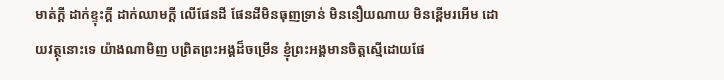មាត់ក្តី ដាក់ខ្ទុះក្តី ដាក់ឈាមក្តី លើផែនដី ផែនដីមិនធុញទ្រាន់ មិននឿយណាយ មិនខ្ពើមរអើម ដោយវត្ថុនោះទេ យ៉ាងណាមិញ បពិ្រតព្រះអង្គដ៏ចម្រើន ខ្ញុំព្រះអង្គមានចិត្តស្មើដោយផែ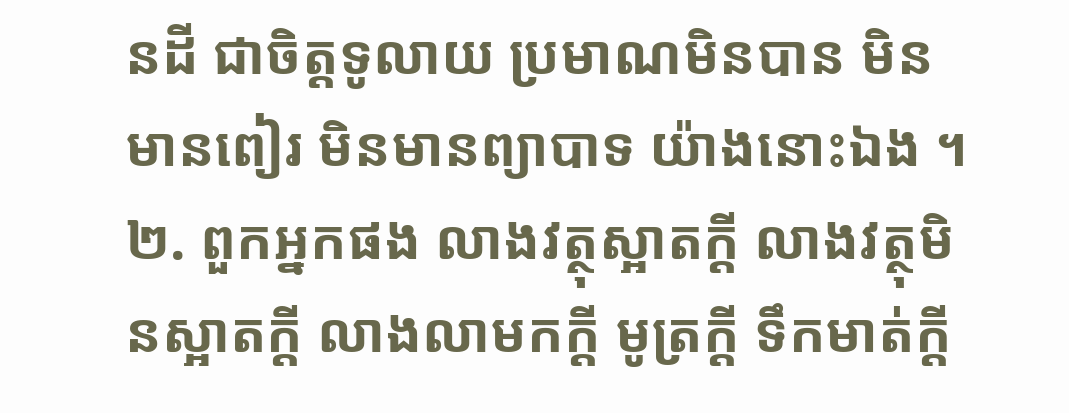នដី ជាចិត្តទូលាយ ប្រមាណមិនបាន មិនមានពៀរ មិនមានព្យាបាទ យ៉ាងនោះឯង ។
២. ពួកអ្នកផង លាងវត្ថុស្អាតក្តី លាងវត្ថុមិនស្អាតក្តី លាងលាមកក្តី មូត្រក្តី ទឹកមាត់ក្តី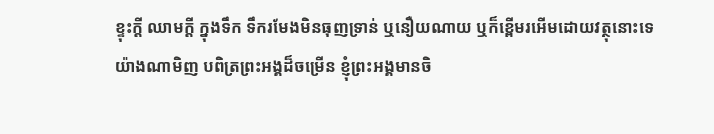ខ្ទុះក្តី ឈាមក្តី ក្នុងទឹក ទឹករមែងមិនធុញទ្រាន់ ឬនឿយណាយ ឬក៏ខ្ពើមរអើមដោយវត្ថុនោះទេ យ៉ាងណាមិញ បពិត្រព្រះអង្គដ៏ចម្រើន ខ្ញុំព្រះអង្គមានចិ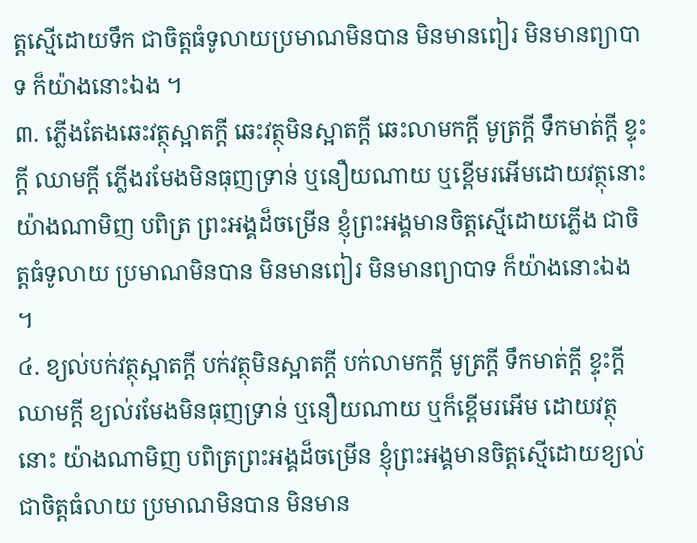ត្តស្មើដោយទឹក ជាចិត្តធំទូលាយប្រមាណមិនបាន មិនមានពៀរ មិនមានព្យាបាទ ក៏យ៉ាងនោះឯង ។
៣. ភ្លើងតែងឆេះវត្ថុស្អាតក្តី ឆេះវត្ថុមិនស្អាតក្តី ឆេះលាមកក្តី មូត្រក្តី ទឹកមាត់ក្តី ខ្ទុះក្តី ឈាមក្តី ភ្លើងរមែងមិនធុញទ្រាន់ ឬនឿយណាយ ឬខ្ពើមរអើមដោយវត្ថុនោះ យ៉ាងណាមិញ បពិត្រ ព្រះអង្គដ៏ចម្រើន ខ្ញុំព្រះអង្គមានចិត្តស្មើដោយភ្លើង ជាចិត្តធំទូលាយ ប្រមាណមិនបាន មិនមានពៀរ មិនមានព្យាបាទ ក៏យ៉ាងនោះឯង ។
៤. ខ្យល់បក់វត្ថុស្អាតក្តី បក់វត្ថុមិនស្អាតក្តី បក់លាមកក្តី មូត្រក្តី ទឹកមាត់ក្តី ខ្ទុះក្តី ឈាមក្តី ខ្យល់រមែងមិនធុញទ្រាន់ ឬនឿយណាយ ឬក៏ខ្ពើមរអើម ដោយវត្ថុនោះ យ៉ាងណាមិញ បពិត្រព្រះអង្គដ៏ចម្រើន ខ្ញុំព្រះអង្គមានចិត្តស្មើដោយខ្យល់ ជាចិត្តធំលាយ ប្រមាណមិនបាន មិនមាន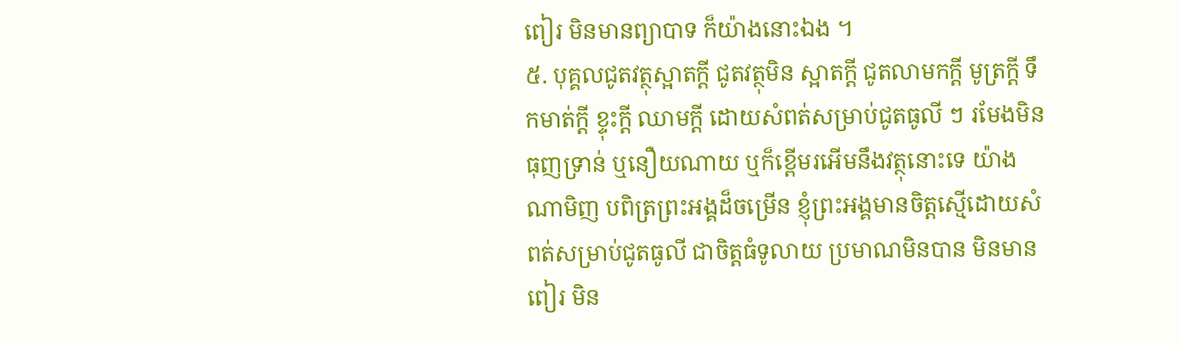ពៀរ មិនមានព្យាបាទ ក៏យ៉ាងនោះឯង ។
៥. បុគ្គលជូតវត្ថុស្អាតក្តី ជូតវត្ថុមិន ស្អាតក្តី ជូតលាមកក្តី មូត្រក្តី ទឹកមាត់ក្តី ខ្ទុះក្តី ឈាមក្តី ដោយសំពត់សម្រាប់ជូតធូលី ៗ រមែងមិនធុញទ្រាន់ ឬនឿយណាយ ឬក៏ខ្ពើមរអើមនឹងវត្ថុនោះទេ យ៉ាងណាមិញ បពិត្រព្រះអង្គដ៏ចម្រើន ខ្ញុំព្រះអង្គមានចិត្តស្មើដោយសំពត់សម្រាប់ជូតធូលី ជាចិត្តធំទូលាយ ប្រមាណមិនបាន មិនមានពៀរ មិន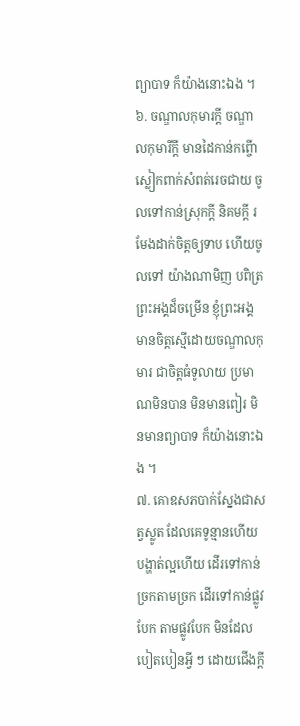ព្យាបាទ ក៏យ៉ាងនោះឯង ។
៦. ចណ្ឌាលកុមារក្តី ចណ្ឌាលកុមារីក្តី មានដៃកាន់កព្ចើា ស្លៀកពាក់សំពត់រេចជាយ ចូលទៅកាន់ស្រុកក្តី និគមក្តី រមែងដាក់ចិត្តឲ្យទាប ហើយចូលទៅ យ៉ាងណាមិញ បពិត្រព្រះអង្គដ៏ចម្រើន ខ្ញុំព្រះអង្គមានចិត្តស្មើដោយចណ្ឌាលកុមារ ជាចិត្តធំទូលាយ ប្រមាណមិនបាន មិនមានពៀរ មិនមានព្យាបាទ ក៏យ៉ាងនោះឯង ។
៧. គោឧសភបាក់ស្នែងជាសត្វស្លូត ដែលគេទូន្មានហើយ បង្ហាត់ល្អហើយ ដើរទៅកាន់ច្រកតាមច្រក ដើរទៅកាន់ផ្លូវបែក តាមផ្លូវបែក មិនដែលបៀតបៀនអ្វី ៗ ដោយជើងក្តី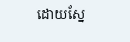ដោយស្នែ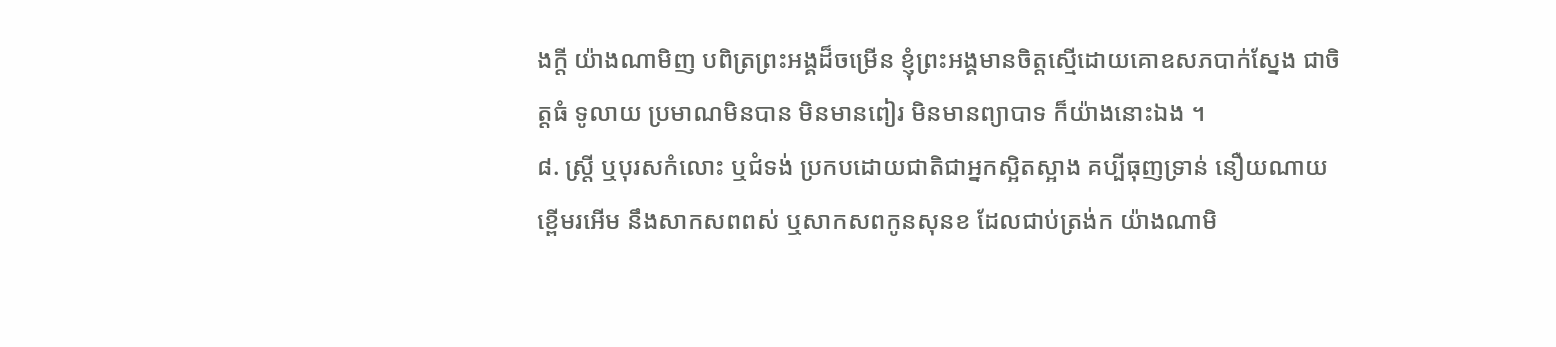ងក្តី យ៉ាងណាមិញ បពិត្រព្រះអង្គដ៏ចម្រើន ខ្ញុំព្រះអង្គមានចិត្តស្មើដោយគោឧសភបាក់ស្នែង ជាចិត្តធំ ទូលាយ ប្រមាណមិនបាន មិនមានពៀរ មិនមានព្យាបាទ ក៏យ៉ាងនោះឯង ។
៨. ស្រ្តី ឬបុរសកំលោះ ឬជំទង់ ប្រកបដោយជាតិជាអ្នកស្អិតស្អាង គប្បីធុញទ្រាន់ នឿយណាយ ខ្ពើមរអើម នឹងសាកសពពស់ ឬសាកសពកូនសុនខ ដែលជាប់ត្រង់ក យ៉ាងណាមិ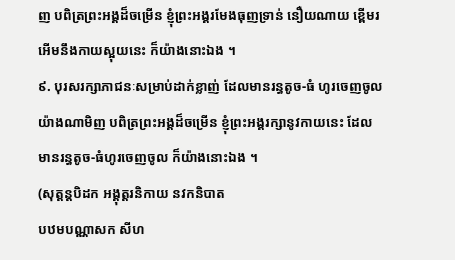ញ បពិត្រព្រះអង្គដ៏ចម្រើន ខ្ញុំព្រះអង្គរមែងធុញទ្រាន់ នឿយណាយ ខ្ពើមរអើមនឹងកាយស្អុយនេះ ក៏យ៉ាងនោះឯង ។
៩. បុរសរក្សាភាជនៈសម្រាប់ដាក់ខ្លាញ់ ដែលមានរន្ធតូច-ធំ ហូរចេញចូល យ៉ាងណាមិញ បពិត្រព្រះអង្គដ៏ចម្រើន ខ្ញុំព្រះអង្គរក្សានូវកាយនេះ ដែលមានរន្ធតូច-ធំហូរចេញចូល ក៏យ៉ាងនោះឯង ។
(សុត្តន្តបិដក អង្គុត្តរនិកាយ នវកនិបាត
បឋមបណ្ណាសក សីហ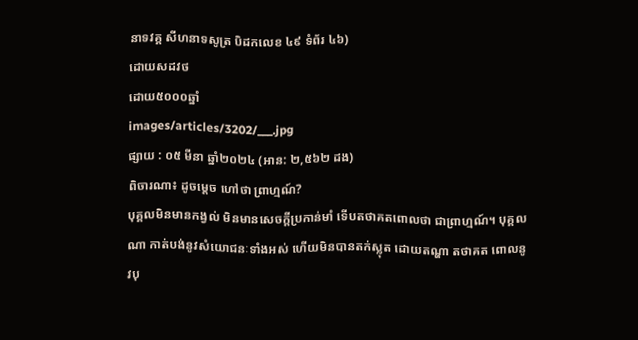នាទវគ្គ សីហនាទសូត្រ បិដកលេខ ៤៩ ទំព័រ ៤៦)
ដោយសដវថ
ដោយ៥០០០ឆ្នាំ
images/articles/3202/___.jpg
ផ្សាយ : ០៥ មីនា ឆ្នាំ២០២៤ (អាន: ២,៥៦២ ដង)
ពិចារណា៖ ដូចម្តេច ហៅថា ព្រាហ្មណ៍?
បុគ្គលមិនមានកង្វល់ មិនមានសេចក្តីប្រកាន់មាំ ទើបតថាគតពោលថា ជាព្រាហ្មណ៍។ បុគ្គលណា កាត់បង់នូវសំយោជនៈទាំងអស់ ហើយមិនបានតក់ស្លុត ដោយតណ្ហា តថាគត ពោលនូវបុ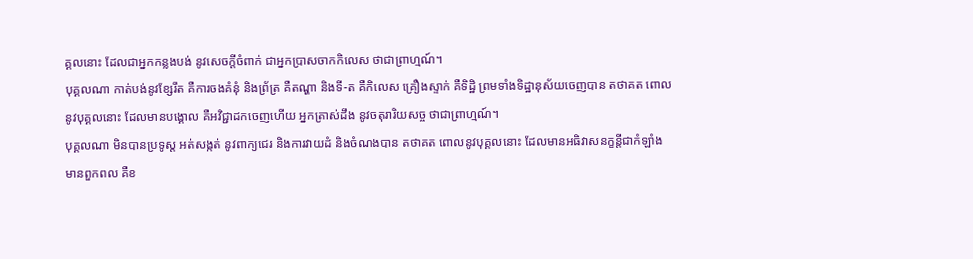គ្គលនោះ ដែលជាអ្នកកន្លងបង់ នូវសេចក្តីចំពាក់ ជាអ្នកប្រាសចាកកិលេស ថាជាព្រាហ្មណ៍។
បុគ្គលណា កាត់បង់នូវខ្សែរឹត គឺការចងគំនុំ និងព្រ័ត្រ គឺតណ្ហា និងទី-ត គឺកិលេស គ្រឿងស្ទាក់ គឺទិដ្ឋិ ព្រមទាំងទិដ្ឋានុស័យចេញបាន តថាគត ពោលនូវបុគ្គលនោះ ដែលមានបង្គោល គឺអវិជ្ជាដកចេញហើយ អ្នកត្រាស់ដឹង នូវចតុរារិយសច្ច ថាជាព្រាហ្មណ៍។
បុគ្គលណា មិនបានប្រទូស្ត អត់សង្កត់ នូវពាក្យជេរ និងការវាយដំ និងចំណងបាន តថាគត ពោលនូវបុគ្គលនោះ ដែលមានអធិវាសនក្ខន្តីជាកំឡាំង មានពួកពល គឺខ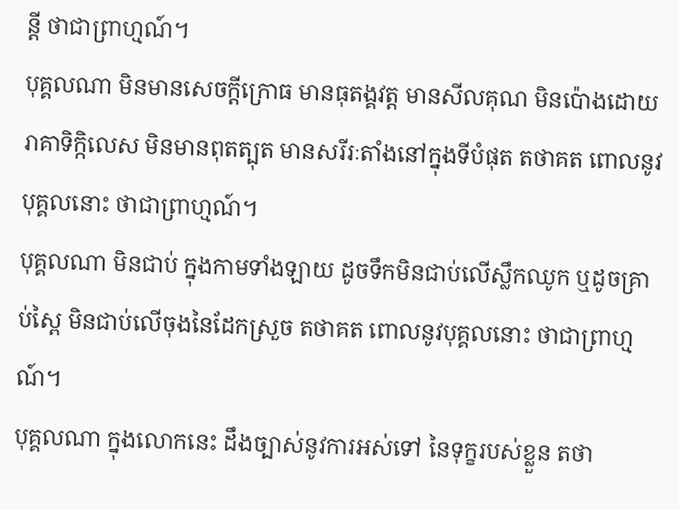ន្តី ថាជាព្រាហ្មណ៍។
បុគ្គលណា មិនមានសេចក្តីក្រោធ មានធុតង្គវត្ត មានសីលគុណ មិនប៉ោងដោយរាគាទិក្កិលេស មិនមានពុតត្បុត មានសរីរៈតាំងនៅក្នុងទីបំផុត តថាគត ពោលនូវបុគ្គលនោះ ថាជាព្រាហ្មណ៍។
បុគ្គលណា មិនជាប់ ក្នុងកាមទាំងឡាយ ដូចទឹកមិនជាប់លើស្លឹកឈូក ឬដូចគ្រាប់ស្ពៃ មិនជាប់លើចុងនៃដែកស្រួច តថាគត ពោលនូវបុគ្គលនោះ ថាជាព្រាហ្មណ៍។
បុគ្គលណា ក្នុងលោកនេះ ដឹងច្បាស់នូវការអស់ទៅ នៃទុក្ខរបស់ខ្លួន តថា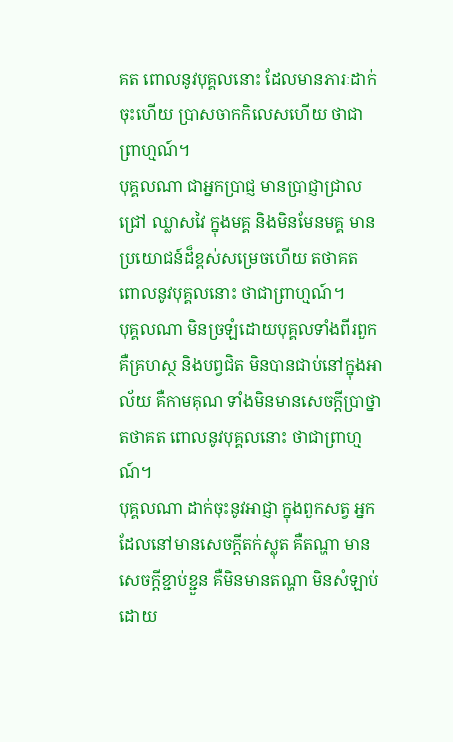គត ពោលនូវបុគ្គលនោះ ដែលមានភារៈដាក់ចុះហើយ ប្រាសចាកកិលេសហើយ ថាជាព្រាហ្មណ៍។
បុគ្គលណា ជាអ្នកប្រាជ្ញ មានប្រាជ្ញាជ្រាលជ្រៅ ឈ្លាសវៃ ក្នុងមគ្គ និងមិនមែនមគ្គ មានប្រយោជន៍ដ៏ខ្ពស់សម្រេចហើយ តថាគត ពោលនូវបុគ្គលនោះ ថាជាព្រាហ្មណ៍។
បុគ្គលណា មិនច្រឡំដោយបុគ្គលទាំងពីរពួក គឺគ្រហស្ថ និងបព្វជិត មិនបានជាប់នៅក្នុងអាល័យ គឺកាមគុណ ទាំងមិនមានសេចក្តីប្រាថ្នា តថាគត ពោលនូវបុគ្គលនោះ ថាជាព្រាហ្មណ៍។
បុគ្គលណា ដាក់ចុះនូវអាជ្ញា ក្នុងពួកសត្វ អ្នកដែលនៅមានសេចក្តីតក់ស្លុត គឺតណ្ហា មានសេចក្តីខ្ជាប់ខ្ជួន គឺមិនមានតណ្ហា មិនសំឡាប់ដោយ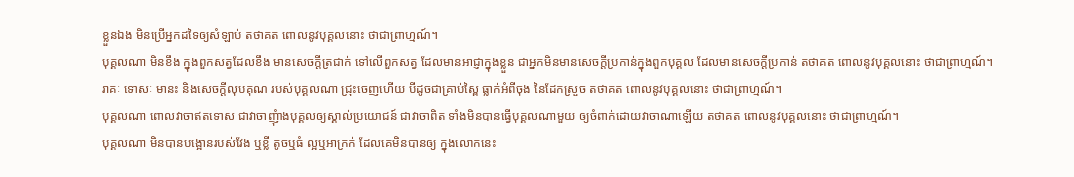ខ្លួនឯង មិនប្រើអ្នកដទៃឲ្យសំឡាប់ តថាគត ពោលនូវបុគ្គលនោះ ថាជាព្រាហ្មណ៍។
បុគ្គលណា មិនខឹង ក្នុងពួកសត្វដែលខឹង មានសេចក្តីត្រជាក់ ទៅលើពួកសត្វ ដែលមានអាជ្ញាក្នុងខ្លួន ជាអ្នកមិនមានសេចក្តីប្រកាន់ក្នុងពួកបុគ្គល ដែលមានសេចក្តីប្រកាន់ តថាគត ពោលនូវបុគ្គលនោះ ថាជាព្រាហ្មណ៍។
រាគៈ ទោសៈ មានះ និងសេចក្តីលុបគុណ របស់បុគ្គលណា ជ្រុះចេញហើយ បីដូចជាគ្រាប់ស្ពៃ ធ្លាក់អំពីចុង នៃដែកស្រួច តថាគត ពោលនូវបុគ្គលនោះ ថាជាព្រាហ្មណ៍។
បុគ្គលណា ពោលវាចាឥតទោស ជាវាចាញុំាងបុគ្គលឲ្យស្គាល់ប្រយោជន៍ ជាវាចាពិត ទាំងមិនបានធ្វើបុគ្គលណាមួយ ឲ្យចំពាក់ដោយវាចាណាឡើយ តថាគត ពោលនូវបុគ្គលនោះ ថាជាព្រាហ្មណ៍។
បុគ្គលណា មិនបានបង្អោនរបស់វែង ឬខ្លី តូចឬធំ ល្អឬអាក្រក់ ដែលគេមិនបានឲ្យ ក្នុងលោកនេះ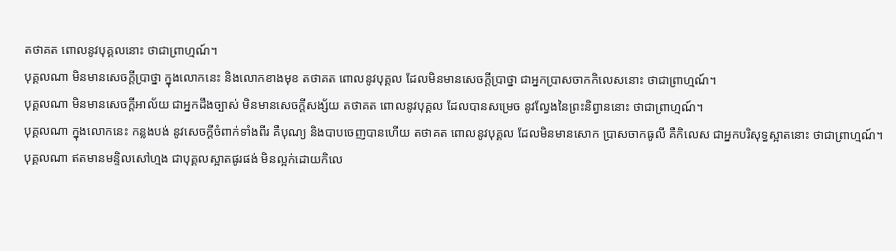តថាគត ពោលនូវបុគ្គលនោះ ថាជាព្រាហ្មណ៍។
បុគ្គលណា មិនមានសេចក្តីប្រាថ្នា ក្នុងលោកនេះ និងលោកខាងមុខ តថាគត ពោលនូវបុគ្គល ដែលមិនមានសេចក្តីប្រាថ្នា ជាអ្នកប្រាសចាកកិលេសនោះ ថាជាព្រាហ្មណ៍។
បុគ្គលណា មិនមានសេចក្តីអាល័យ ជាអ្នកដឹងច្បាស់ មិនមានសេចក្តីសង្ស័យ តថាគត ពោលនូវបុគ្គល ដែលបានសម្រេច នូវល្វែងនៃព្រះនិព្វាននោះ ថាជាព្រាហ្មណ៍។
បុគ្គលណា ក្នុងលោកនេះ កន្លងបង់ នូវសេចក្តីចំពាក់ទាំងពីរ គឺបុណ្យ និងបាបចេញបានហើយ តថាគត ពោលនូវបុគ្គល ដែលមិនមានសោក ប្រាសចាកធូលី គឺកិលេស ជាអ្នកបរិសុទ្ធស្អាតនោះ ថាជាព្រាហ្មណ៍។
បុគ្គលណា ឥតមានមន្ទិលសៅហ្មង ជាបុគ្គលស្អាតផូរផង់ មិនល្អក់ដោយកិលេ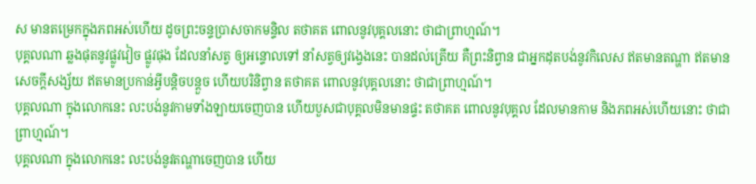ស មានតម្រេកក្នុងភពអស់ហើយ ដូចព្រះចន្ទប្រាសចាកមន្ទិល តថាគត ពោលនូវបុគ្គលនោះ ថាជាព្រាហ្មណ៍។
បុគ្គលណា ឆ្លងផុតនូវផ្លូវវៀច ផ្លូវផុង ដែលនាំសត្វ ឲ្យអន្ទោលទៅ នាំសត្វឲ្យវង្វេងនេះ បានដល់ត្រើយ គឺព្រះនិព្វាន ជាអ្នកដុតបង់នូវកិលេស ឥតមានតណ្ហា ឥតមានសេចក្តីសង្ស័យ ឥតមានប្រកាន់អ្វីបន្តិចបន្តួច ហើយបរិនិព្វាន តថាគត ពោលនូវបុគ្គលនោះ ថាជាព្រាហ្មណ៍។
បុគ្គលណា ក្នុងលោកនេះ លះបង់នូវកាមទាំងឡាយចេញបាន ហើយបួសជាបុគ្គលមិនមានផ្ទះ តថាគត ពោលនូវបុគ្គល ដែលមានកាម និងភពអស់ហើយនោះ ថាជាព្រាហ្មណ៍។
បុគ្គលណា ក្នុងលោកនេះ លះបង់នូវតណ្ហាចេញបាន ហើយ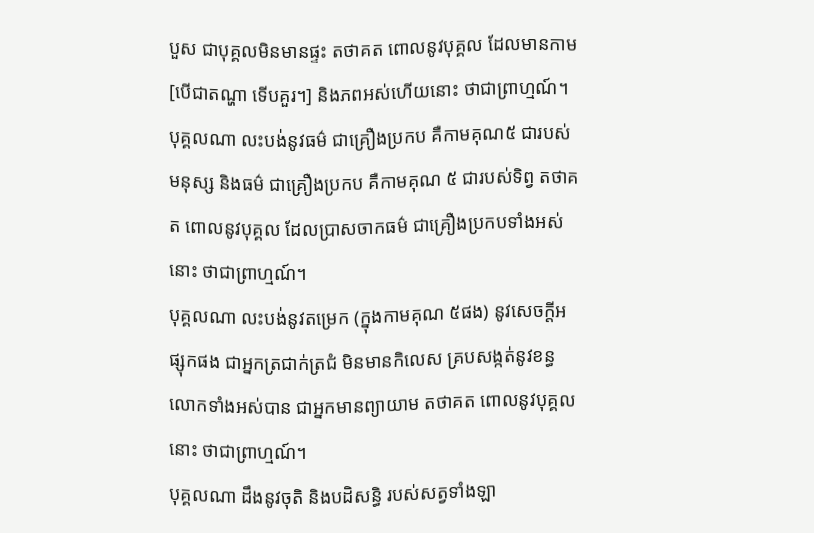បួស ជាបុគ្គលមិនមានផ្ទះ តថាគត ពោលនូវបុគ្គល ដែលមានកាម [បើជាតណ្ហា ទើបគួរ។] និងភពអស់ហើយនោះ ថាជាព្រាហ្មណ៍។
បុគ្គលណា លះបង់នូវធម៌ ជាគ្រឿងប្រកប គឺកាមគុណ៥ ជារបស់មនុស្ស និងធម៌ ជាគ្រឿងប្រកប គឺកាមគុណ ៥ ជារបស់ទិព្វ តថាគត ពោលនូវបុគ្គល ដែលប្រាសចាកធម៌ ជាគ្រឿងប្រកបទាំងអស់នោះ ថាជាព្រាហ្មណ៍។
បុគ្គលណា លះបង់នូវតម្រេក (ក្នុងកាមគុណ ៥ផង) នូវសេចក្តីអផ្សុកផង ជាអ្នកត្រជាក់ត្រជំ មិនមានកិលេស គ្របសង្កត់នូវខន្ធលោកទាំងអស់បាន ជាអ្នកមានព្យាយាម តថាគត ពោលនូវបុគ្គលនោះ ថាជាព្រាហ្មណ៍។
បុគ្គលណា ដឹងនូវចុតិ និងបដិសន្ធិ របស់សត្វទាំងឡា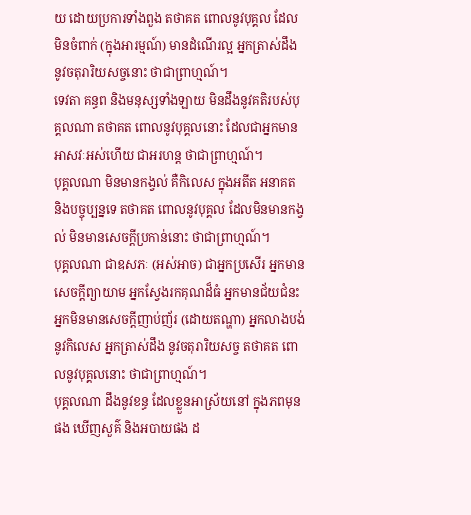យ ដោយប្រការទាំងពួង តថាគត ពោលនូវបុគ្គល ដែលមិនចំពាក់ (ក្នុងអារម្មណ៍) មានដំណើរល្អ អ្នកត្រាស់ដឹង នូវចតុរារិយសច្ចនោះ ថាជាព្រាហ្មណ៍។
ទេវតា គន្ធព និងមនុស្សទាំងឡាយ មិនដឹងនូវគតិរបស់បុគ្គលណា តថាគត ពោលនូវបុគ្គលនោះ ដែលជាអ្នកមានអាសវៈអស់ហើយ ជាអរហន្ត ថាជាព្រាហ្មណ៍។
បុគ្គលណា មិនមានកង្វល់ គឺកិលេស ក្នុងអតីត អនាគត និងបច្ចុប្បន្នទេ តថាគត ពោលនូវបុគ្គល ដែលមិនមានកង្វល់ មិនមានសេចក្តីប្រកាន់នោះ ថាជាព្រាហ្មណ៍។
បុគ្គលណា ជាឧសភៈ (អស់អាច) ជាអ្នកប្រសើរ អ្នកមានសេចក្តីព្យាយាម អ្នកស្វែងរកគុណដ៏ធំ អ្នកមានជ័យជំនះ អ្នកមិនមានសេចក្តីញាប់ញ័រ (ដោយតណ្ហា) អ្នកលាងបង់នូវកិលេស អ្នកត្រាស់ដឹង នូវចតុរារិយសច្ច តថាគត ពោលនូវបុគ្គលនោះ ថាជាព្រាហ្មណ៍។
បុគ្គលណា ដឹងនូវខន្ធ ដែលខ្លួនអាស្រ័យនៅ ក្នុងភពមុនផង ឃើញសួគ៌ និងអបាយផង ដ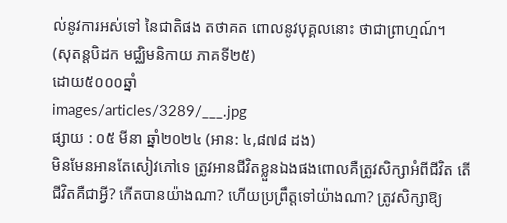ល់នូវការអស់ទៅ នៃជាតិផង តថាគត ពោលនូវបុគ្គលនោះ ថាជាព្រាហ្មណ៍។
(សុតន្តបិដក មជ្ឈិមនិកាយ ភាគទី២៥)
ដោយ៥០០០ឆ្នាំ
images/articles/3289/___.jpg
ផ្សាយ : ០៥ មីនា ឆ្នាំ២០២៤ (អាន: ៤,៨៧៨ ដង)
មិនមែនអានតែសៀវភៅទេ ត្រូវអានជីវិតខ្លួនឯងផងពោលគឺត្រូវសិក្សាអំពីជីវិត តើជីវិតគឺជាអ្វី? កើតបានយ៉ាងណា? ហើយប្រព្រឹត្តទៅយ៉ាងណា? ត្រូវសិក្សាឱ្យ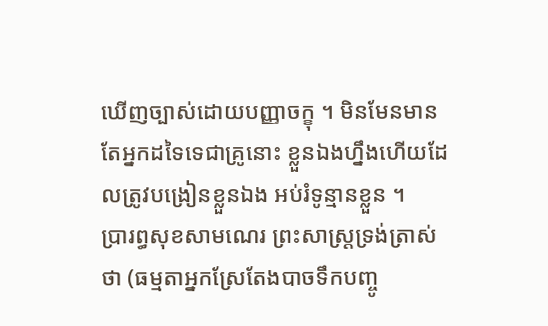ឃើញច្បាស់ដោយបញ្ញាចក្ខុ ។ មិនមែនមានតែអ្នកដទៃទេជាគ្រូនោះ ខ្លួនឯងហ្នឹងហើយដែលត្រូវបង្រៀនខ្លួនឯង អប់រំទូន្មានខ្លួន ។
ប្រារព្ធសុខសាមណេរ ព្រះសាស្រ្ដទ្រង់ត្រាស់ថា (ធម្មតាអ្នកស្រែតែងបាចទឹកបញ្ចូ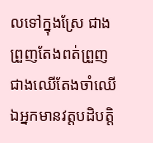លទៅក្នុងស្រែ ជាងព្រួញតែងពត់ព្រួញ ជាងឈើតែងចាំឈើ ឯអ្នកមានវត្តបដិបត្តិ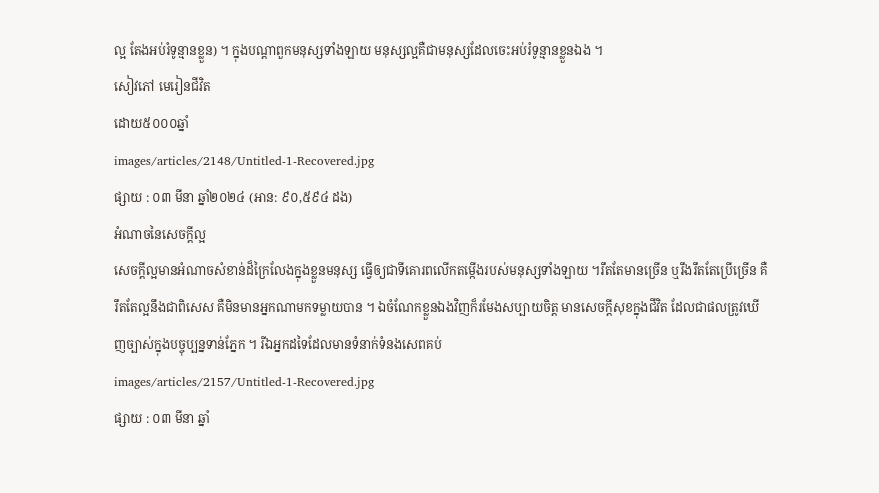ល្អ តែងអប់រំទូន្មានខ្លួន) ។ ក្នុងបណ្ដាពួកមនុស្សទាំងឡាយ មនុស្សល្អគឺជាមនុស្សដែលចេះអប់រំទូន្មានខ្លួនឯង ។
សៀវភៅ មេរៀនជីវិត
ដោយ៥០០០ឆ្នាំ
images/articles/2148/Untitled-1-Recovered.jpg
ផ្សាយ : ០៣ មីនា ឆ្នាំ២០២៤ (អាន: ៩០,៥៩៤ ដង)
អំណាចនៃសេចក្តីល្អ
សេចក្តីល្អមានអំណាចសំខាន់ដ៏ក្រៃលែងក្នុងខ្លួនមនុស្ស ធ្វើឲ្យជាទីគោរពលើកតម្កើងរបស់មនុស្សទាំងឡាយ ។រឹតតែមានច្រើន ឬរឹងរឹតតែប្រើច្រើន គឺ រឹតតែល្អនឹងជាពិសេស គឺមិនមានអ្នកណាមកទម្លាយបាន ។ ឯចំណែកខ្លួនឯងវិញក៏រមែងសប្បាយចិត្ត មានសេចក្តីសុខក្នុងជីវិត ដែលជាផលត្រូវឃើញច្បាស់ក្នុងបច្ចុប្បន្នទាន់ភ្នែក ។ រីឯអ្នកដទៃដែលមានទំនាក់ទំនងសេពគប់
images/articles/2157/Untitled-1-Recovered.jpg
ផ្សាយ : ០៣ មីនា ឆ្នាំ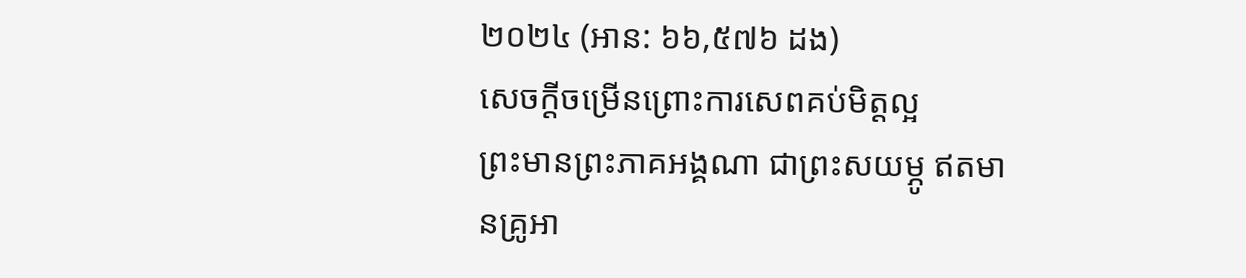២០២៤ (អាន: ៦៦,៥៧៦ ដង)
សេចក្ដីចម្រើនព្រោះការសេពគប់មិត្តល្អ
ព្រះមានព្រះភាគអង្គណា ជាព្រះសយម្ភូ ឥតមានគ្រូអា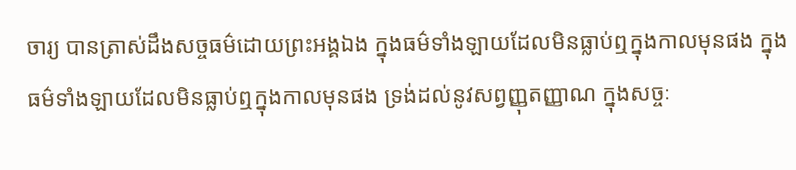ចារ្យ បានត្រាស់ដឹងសច្ចធម៌ដោយព្រះអង្គឯង ក្នុងធម៌ទាំងឡាយដែលមិនធ្លាប់ឮក្នុងកាលមុនផង ក្នុងធម៌ទាំងឡាយដែលមិនធ្លាប់ឮក្នុងកាលមុនផង ទ្រង់ដល់នូវសព្វញ្ញុតញ្ញាណ ក្នុងសច្ចៈ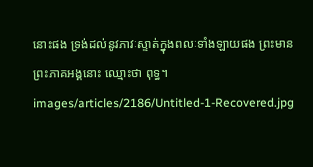នោះផង ទ្រង់ដល់នូវភាវៈស្ទាត់ក្នុងពលៈទាំងឡាយផង ព្រះមានព្រះភាគអង្គនោះ ឈ្មោះថា ពុទ្ធ។
images/articles/2186/Untitled-1-Recovered.jpg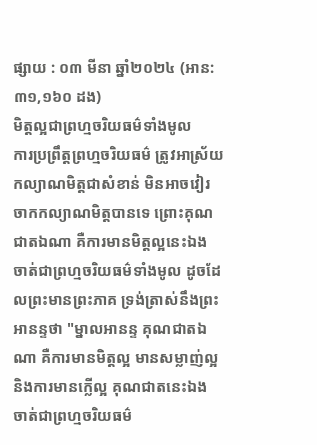ផ្សាយ : ០៣ មីនា ឆ្នាំ២០២៤ (អាន: ៣១,១៦០ ដង)
មិត្តល្អជាព្រហ្មចរិយធម៌ទាំងមូល
ការប្រព្រឹត្តព្រហ្មចរិយធម៌ ត្រូវអាស្រ័យកល្យាណមិត្តជាសំខាន់ មិនអាចវៀរចាកកល្យាណមិត្តបានទេ ព្រោះគុណជាតឯណា គឺការមានមិត្តល្អនេះឯង ចាត់ជាព្រហ្មចរិយធម៌ទាំងមូល ដូចដែលព្រះមានព្រះភាគ ទ្រង់ត្រាស់នឹងព្រះអានន្ទថា "ម្នាលអានន្ទ គុណជាតឯណា គឺការមានមិត្តល្អ មានសម្លាញ់ល្អ និងការមានក្លើល្អ គុណជាតនេះឯង ចាត់ជាព្រហ្មចរិយធម៌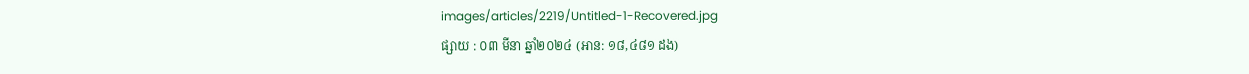images/articles/2219/Untitled-1-Recovered.jpg
ផ្សាយ : ០៣ មីនា ឆ្នាំ២០២៤ (អាន: ១៨,៤៨១ ដង)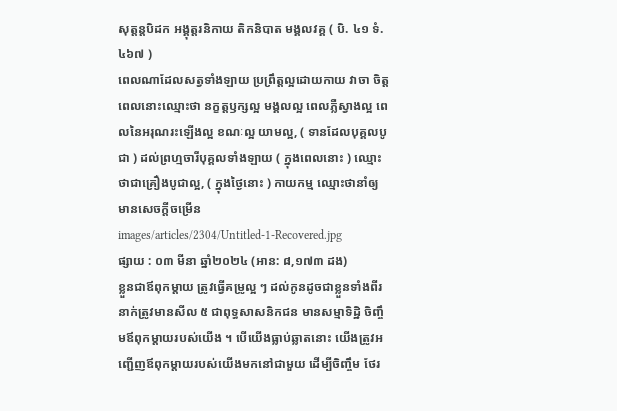សុត្តន្តបិដក អង្គុត្តរនិកាយ តិកនិបាត មង្គលវគ្គ ( បិ. ៤១ ទំ. ៤៦៧ )
ពេលណាដែលសត្វទាំងឡាយ ប្រព្រឹត្តល្អដោយកាយ វាចា ចិត្ត ពេលនោះឈ្មោះថា នក្ខត្តឫក្សល្អ មង្គលល្អ ពេលភ្លឺស្វាងល្អ ពេលនៃអរុណរះឡើងល្អ ខណៈល្អ យាមល្អ, ( ទានដែលបុគ្គលបូជា ) ដល់ព្រហ្មចារីបុគ្គលទាំងឡាយ ( ក្នុងពេលនោះ ) ឈ្មោះថាជាគ្រឿងបូជាល្អ, ( ក្នុងថ្ងៃនោះ ) កាយកម្ម ឈ្មោះថានាំឲ្យមានសេចក្តីចម្រើន
images/articles/2304/Untitled-1-Recovered.jpg
ផ្សាយ : ០៣ មីនា ឆ្នាំ២០២៤ (អាន: ៨,១៧៣ ដង)
ខ្លួនជាឪពុកម្តាយ ត្រូវធ្វើគម្រូល្អ ៗ ដល់កូនដូចជាខ្លួនទាំងពីរនាក់ត្រូវមានសីល ៥ ជាពុទ្ធសាសនិកជន មានសម្មាទិដ្ឋិ ចិញ្ចឹមឪពុកម្តាយរបស់យើង ។ បើយើងធ្លាប់ឆ្លាតនោះ យើងត្រូវអញ្ជើញឪពុកម្តាយរបស់យើងមកនៅជាមួយ ដើម្បីចិញ្ចឹម ថែរ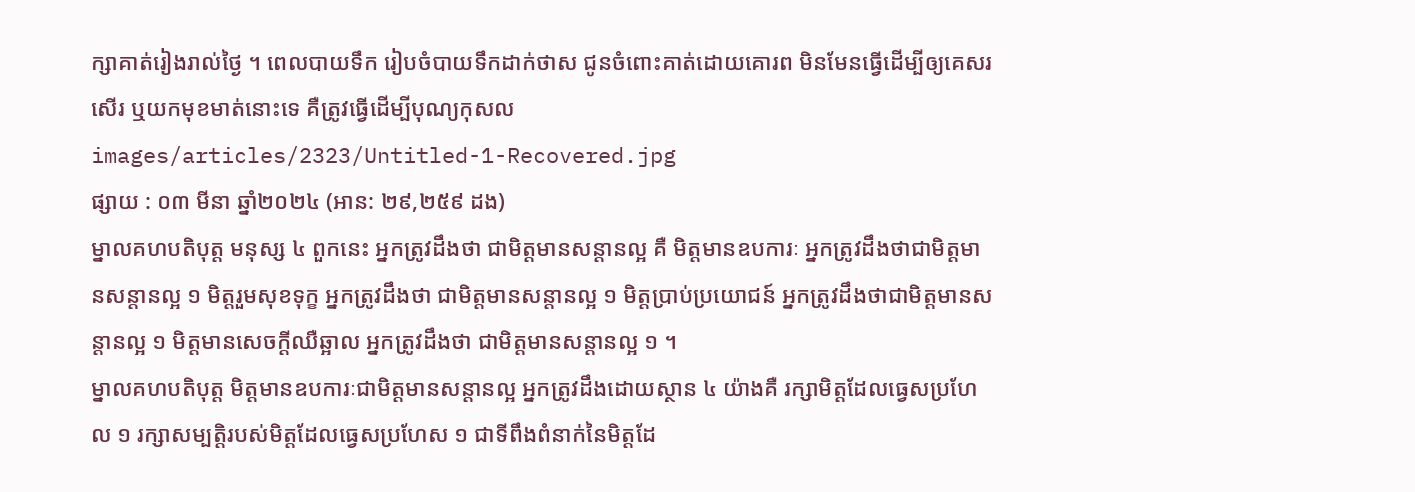ក្សាគាត់រៀងរាល់ថ្ងៃ ។ ពេលបាយទឹក រៀបចំបាយទឹកដាក់ថាស ជូនចំពោះគាត់ដោយគោរព មិនមែនធ្វើដើម្បីឲ្យគេសរសើរ ឬយកមុខមាត់នោះទេ គឺត្រូវធ្វើដើម្បីបុណ្យកុសល
images/articles/2323/Untitled-1-Recovered.jpg
ផ្សាយ : ០៣ មីនា ឆ្នាំ២០២៤ (អាន: ២៩,២៥៩ ដង)
ម្នាលគហបតិបុត្ត មនុស្ស ៤ ពួកនេះ អ្នកត្រូវដឹងថា ជាមិត្តមានសន្ដានល្អ គឺ មិត្តមានឧបការៈ អ្នកត្រូវដឹងថាជាមិត្តមានសន្ដានល្អ ១ មិត្តរួមសុខទុក្ខ អ្នកត្រូវដឹងថា ជាមិត្តមានសន្ដានល្អ ១ មិត្តប្រាប់ប្រយោជន៍ អ្នកត្រូវដឹងថាជាមិត្តមានសន្ដានល្អ ១ មិត្តមានសេចក្ដីឈឺឆ្អាល អ្នកត្រូវដឹងថា ជាមិត្តមានសន្ដានល្អ ១ ។
ម្នាលគហបតិបុត្ត មិត្តមានឧបការៈជាមិត្តមានសន្ដានល្អ អ្នកត្រូវដឹងដោយស្ថាន ៤ យ៉ាងគឺ រក្សាមិត្តដែលធ្វេសប្រហែល ១ រក្សាសម្បត្តិរបស់មិត្តដែលធ្វេសប្រហែស ១ ជាទីពឹងពំនាក់នៃមិត្តដែ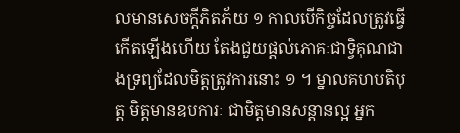លមានសេចក្ដីភិតភ័យ ១ កាលបើកិច្ចដែលត្រូវធ្វើកើតឡើងហើយ តែងជួយផ្ដល់ភោគៈជាទ្វិគុណជាងទ្រព្យដែលមិត្តត្រូវការនោះ ១ ។ ម្នាលគហបតិបុត្ត មិត្តមានឧបការៈ ជាមិត្តមានសន្ដានល្អ អ្នក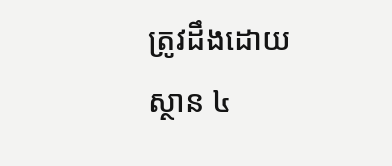ត្រូវដឹងដោយស្ថាន ៤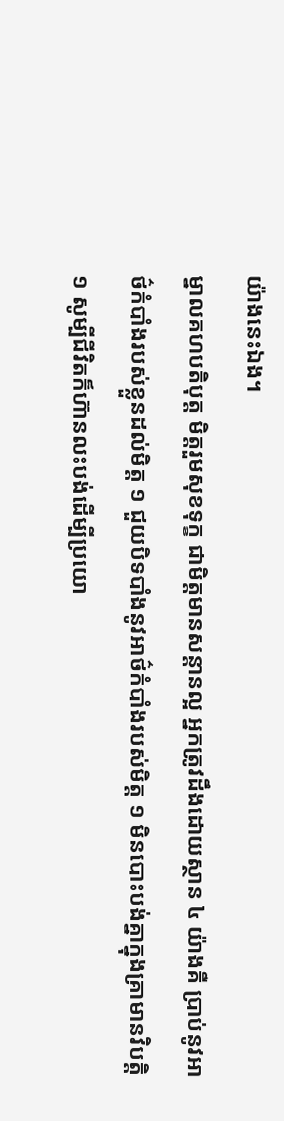យ៉ាងនេះឯង។
ម្នាលគហបតិបុត្ត មិត្តរួមសុខទុក្ខ ជាមិត្តមានសន្ដានល្អ អ្នកត្រូវដឹងដោយស្ថាន ៤ យ៉ាងគឺ ប្រាប់នូវអាថ៌កំបាំងរបស់ខ្លួនដល់មិត្ត ១ ជួយបិទបាំងនូវអាថ៌កំបាំងរបស់មិត្ត ១ មិនបោះបង់គ្នាក្នុងគ្រាមានវិបត្តិ ១ សូម្បីជីវិតក៏ហ៊ានលះបង់ដើម្បីប្រយោ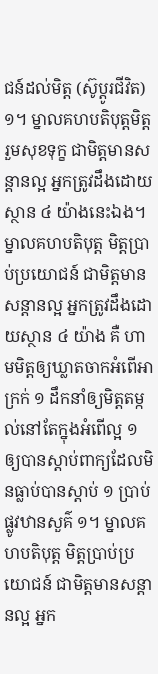ជន៍ដល់មិត្ត (ស៊ូប្ដូរជីវិត) ១។ ម្នាលគហបតិបុត្តមិត្តរួមសុខទុក្ខ ជាមិត្តមានសន្ដានល្អ អ្នកត្រូវដឹងដោយស្ថាន ៤ យ៉ាងនេះឯង។
ម្នាលគហបតិបុត្ត មិត្តប្រាប់ប្រយោជន៍ ជាមិត្តមានសន្ដានល្អ អ្នកត្រូវដឹងដោយស្ថាន ៤ យ៉ាង គឺ ហាមមិត្តឲ្យឃ្លាតចាកអំពើអាក្រក់ ១ ដឹកនាំឲ្យមិត្តតម្កល់នៅតែក្នុងអំពើល្អ ១ ឲ្យបានស្ដាប់ពាក្យដែលមិនធ្លាប់បានស្ដាប់ ១ ប្រាប់ផ្លូវឋានសួគ៌ ១។ ម្នាលគហបតិបុត្ត មិត្តប្រាប់ប្រយោជន៍ ជាមិត្តមានសន្ដានល្អ អ្នក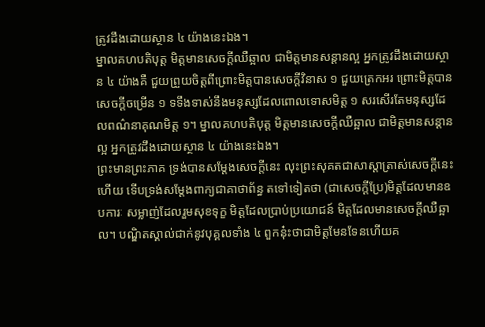ត្រូវដឹងដោយស្ថាន ៤ យ៉ាងនេះឯង។
ម្នាលគហបតិបុត្ត មិត្តមានសេចក្ដីឈឺឆ្អាល ជាមិត្តមានសន្ដានល្អ អ្នកត្រូវដឹងដោយស្ថាន ៤ យ៉ាងគឺ ជួយព្រួយចិត្តពីព្រោះមិត្តបានសេចក្ដីវិនាស ១ ជួយត្រេកអរ ព្រោះមិត្តបានសេចក្ដីចម្រើន ១ ទទឹងទាស់នឹងមនុស្សដែលពោលទោសមិត្ត ១ សរសើរតែមនុស្សដែលពណ៌នាគុណមិត្ត ១។ ម្នាលគហបតិបុត្ត មិត្តមានសេចក្ដីឈឺឆ្អាល ជាមិត្តមានសន្ដានល្អ អ្នកត្រូវដឹងដោយស្ថាន ៤ យ៉ាងនេះឯង។
ព្រះមានព្រះភាគ ទ្រង់បានសម្ដែងសេចក្ដីនេះ លុះព្រះសុគតជាសាស្ដាត្រាស់សេចក្ដីនេះហើយ ទើបទ្រង់សម្ដែងពាក្យជាគាថាព័ន្ធ តទៅទៀតថា (ជាសេចក្ដីប្រែ)មិត្តដែលមានឧបការៈ សម្លាញ់ដែលរួមសុខទុក្ខ មិត្តដែលប្រាប់ប្រយោជន៍ មិត្តដែលមានសេចក្ដីឈឺឆ្អាល។ បណ្ឌិតស្គាល់ជាក់នូវបុគ្គលទាំង ៤ ពួកនុ៎ះថាជាមិត្តមែនទែនហើយគ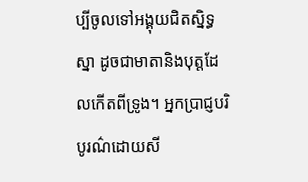ប្បីចូលទៅអង្គុយជិតស្និទ្ធស្នា ដូចជាមាតានិងបុត្តដែលកើតពីទ្រូង។ អ្នកប្រាជ្ញបរិបូរណ៌ដោយសី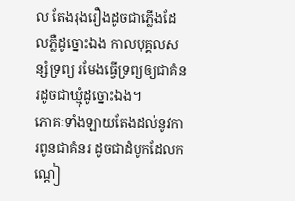ល តែងរុងរឿងដូចជាភ្លើងដែលភ្លឺដូច្នោះឯង កាលបុគ្គលសន្សំទ្រព្យ រមែងធ្វើទ្រព្យឲ្យជាគំនរដូចជាឃ្មុំដូច្នោះឯង។
ភោគៈទាំងឡាយតែងដល់នូវការពូនជាគំនរ ដូចជាដំបូកដែលកណ្ដៀ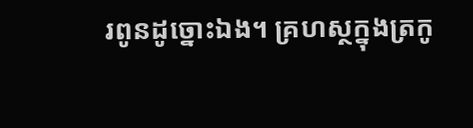រពូនដូច្នោះឯង។ គ្រហស្ថក្នុងត្រកូ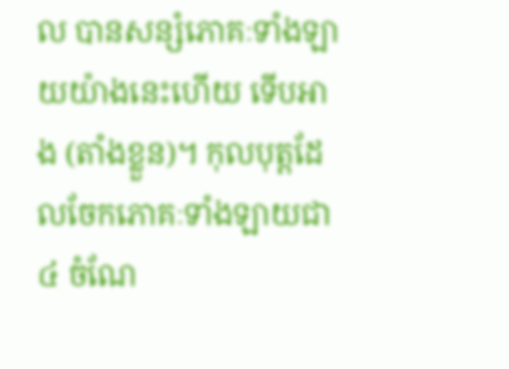ល បានសន្សំភោគៈទាំងឡាយយ៉ាងនេះហើយ ទើបអាង (តាំងខ្លួន)។ កុលបុត្តដែលចែកភោគៈទាំងឡាយជា ៤ ចំណែ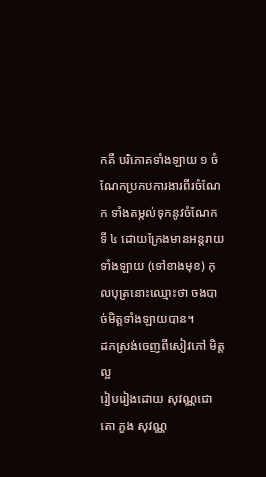កគឺ បរិភោគទាំងឡាយ ១ ចំណែកប្រកបការងារពីរចំណែក ទាំងតម្កល់ទុកនូវចំណែកទី ៤ ដោយក្រែងមានអន្តរាយទាំងឡាយ (ទៅខាងមុខ) កុលបុត្រនោះឈ្មោះថា ចងបាច់មិត្តទាំងឡាយបាន។
ដកស្រង់ចេញពីសៀវភៅ មិត្តល្អ
រៀបរៀងដោយ សុវណ្ណជោតោ ភួង សុវណ្ណ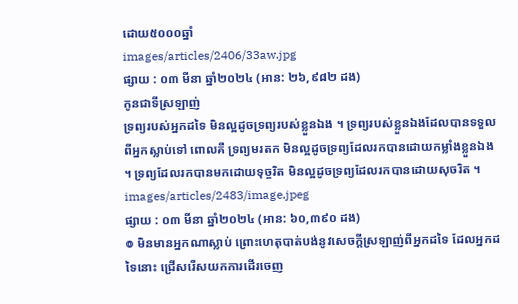ដោយ៥០០០ឆ្នាំ
images/articles/2406/33aw.jpg
ផ្សាយ : ០៣ មីនា ឆ្នាំ២០២៤ (អាន: ២៦,៩៨២ ដង)
កូនជាទីស្រឡាញ់
ទ្រព្យរបស់អ្នកដទៃ មិនល្អដូចទ្រព្យរបស់ខ្លួនឯង ។ ទ្រព្យរបស់ខ្លួនឯងដែលបានទទួលពីអ្នកស្លាប់ទៅ ពោលគឺ ទ្រព្យមរតក មិនល្អដូចទ្រព្យដែលរកបានដោយកម្លាំងខ្លួនឯង ។ ទ្រព្យដែលរកបានមកដោយទុច្ចរិត មិនល្អដូចទ្រព្យដែលរកបានដោយសុចរិត ។
images/articles/2483/image.jpeg
ផ្សាយ : ០៣ មីនា ឆ្នាំ២០២៤ (អាន: ៦០,៣៩០ ដង)
៙ មិនមានអ្នកណាស្លាប់ ព្រោះហេតុបាត់បង់នូវសេចក្ដីស្រឡាញ់ពីអ្នកដទៃ ដែលអ្នកដទៃនោះ ជ្រើសរើសយកការដើរចេញ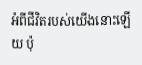អំពីជីវិតរបស់យើងនោះឡើយ ប៉ុ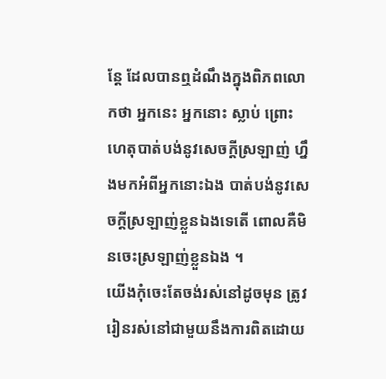ន្តែ ដែលបានឮដំណឹងក្នុងពិភពលោកថា អ្នកនេះ អ្នកនោះ ស្លាប់ ព្រោះហេតុបាត់បង់នូវសេចក្ដីស្រឡាញ់ ហ្នឹងមកអំពីអ្នកនោះឯង បាត់បង់នូវសេចក្ដីស្រឡាញ់ខ្លួនឯងទេតើ ពោលគឺមិនចេះស្រឡាញ់ខ្លួនឯង ។
យើងកុំចេះតែចង់រស់នៅដូចមុន ត្រូវរៀនរស់នៅជាមួយនឹងការពិតដោយ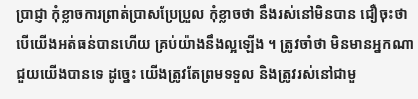ប្រាជ្ញា កុំខ្លាចការព្រាត់ប្រាសប្រែប្រួល កុំខ្លាចថា នឹងរស់នៅមិនបាន ជឿចុះថា បើយើងអត់ធន់បានហើយ គ្រប់យ៉ាងនឹងល្អឡើង ។ ត្រូវចាំថា មិនមានអ្នកណាជួយយើងបានទេ ដូច្នេះ យើងត្រូវតែព្រមទទួល និងត្រូវរស់នៅជាមួ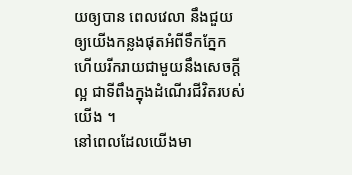យឲ្យបាន ពេលវេលា នឹងជួយឲ្យយើងកន្លងផុតអំពីទឹកភ្នែក ហើយរីករាយជាមួយនឹងសេចក្ដីល្អ ជាទីពឹងក្នុងដំណើរជីវិតរបស់យើង ។
នៅពេលដែលយើងមា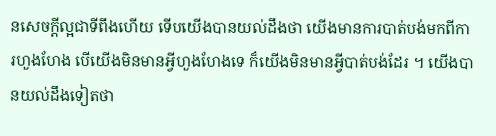នសេចក្ដីល្អជាទីពឹងហើយ ទើបយើងបានយល់ដឹងថា យើងមានការបាត់បង់មកពីការហួងហែង បើយើងមិនមានអ្វីហួងហែងទេ ក៏យើងមិនមានអ្វីបាត់បង់ដែរ ។ យើងបានយល់ដឹងទៀតថា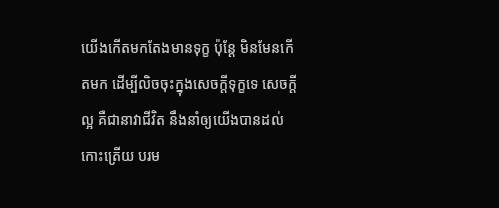យើងកើតមកតែងមានទុក្ខ ប៉ុន្តែ មិនមែនកើតមក ដើម្បីលិចចុះក្នុងសេចក្ដីទុក្ខទេ សេចក្ដីល្អ គឺជានាវាជីវិត នឹងនាំឲ្យយើងបានដល់កោះត្រើយ បរម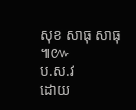សុខ សាធុ សាធុ ៕៚
ប.ស.វ
ដោយ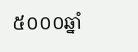៥០០០ឆ្នាំ